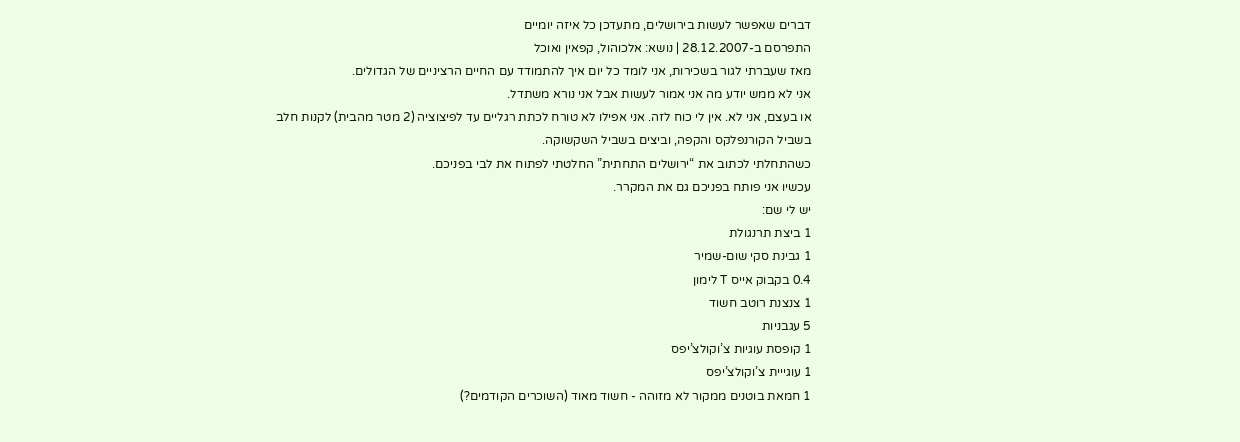דברים שאפשר לעשות בירושלים, מתעדכן כל איזה יומיים
התפרסם ב-28.12.2007 | נושא: אלכוהול, קפאין ואוכל
מאז שעברתי לגור בשכירות, אני לומד כל יום איך להתמודד עם החיים הרציניים של הגדולים.
אני לא ממש יודע מה אני אמור לעשות אבל אני נורא משתדל.
או בעצם, אני לא. אין לי כוח לזה. אני אפילו לא טורח לכתת רגליים עד לפיצוציה (2 מטר מהבית) לקנות חלב בשביל הקורנפלקס והקפה, וביצים בשביל השקשוקה.
כשהתחלתי לכתוב את “ירושלים התחתית” החלטתי לפתוח את לבי בפניכם.
עכשיו אני פותח בפניכם גם את המקרר.
יש לי שם:
1 ביצת תרנגולת
1 גבינת סקי שום-שמיר
0.4 בקבוק אייס T לימון
1 צנצנת רוטב חשוד
5 עגבניות
1 קופסת עוגיות צ’וקולצ’יפס
1 עוגייית צ’וקולצ’יפס
1 חמאת בוטנים ממקור לא מזוהה - חשוד מאוד (השוכרים הקודמים?)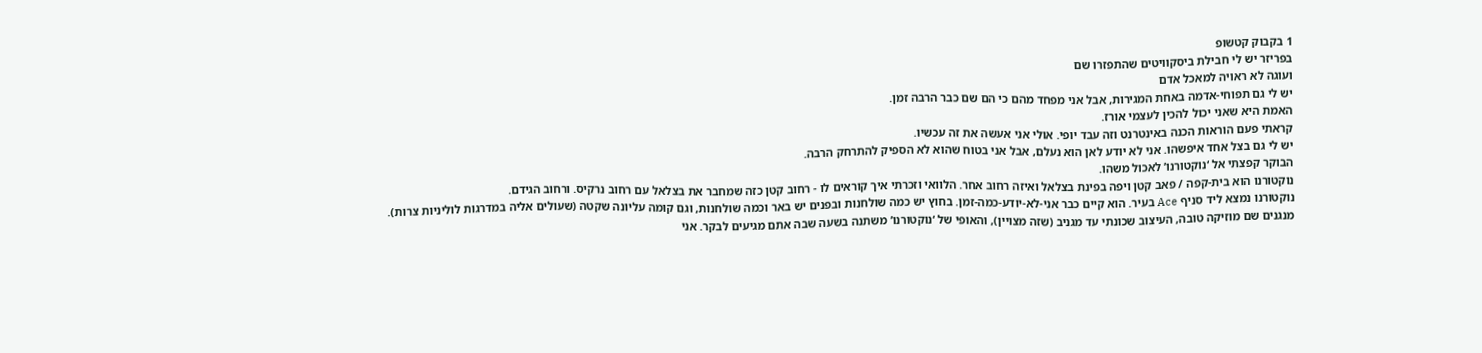1 בקבוק קטשופ
בפריזר יש לי חבילת ביסקוויטים שהתפזרו שם
ועוגה לא ראויה למאכל אדם
יש לי גם תפוחי-אדמה באחת המגירות, אבל אני מפחד מהם כי הם שם כבר הרבה זמן.
האמת היא שאני יכול להכין לעצמי אורז.
קראתי פעם הוראות הכנה באינטרנט וזה עבד יופי. אולי אני אעשה את זה עכשיו.
יש לי גם בצל אחד איפשהו. אני לא יודע לאן הוא נעלם, אבל אני בטוח שהוא לא הספיק להתרחק הרבה.
הבוקר קפצתי אל ‘נוקטורנו’ לאכול משהו.
נוקטורנו הוא בית-קפה / פאב קטן ויפה בפינת בצלאל ואיזה רחוב אחר. הלוואי וזכרתי איך קוראים לו - רחוב קטן כזה שמחבר את בצלאל עם רחוב נרקיס. ורחוב הגידם.
נוקטורנו נמצא ליד סניף Ace בעיר. הוא קיים כבר אני-לא-יודע-כמה-זמן. בחוץ יש כמה שולחנות ובפנים יש באר וכמה שולחנות, וגם קומה עליונה שקטה (שעולים אליה במדרגות לוליניות צרות).
מנגנים שם מוזיקה טובה, העיצוב שכונתי עד מגניב (שזה מצויין), והאופי של ‘נוקטורנו’ משתנה בשעה שבה אתם מגיעים לבקר. אני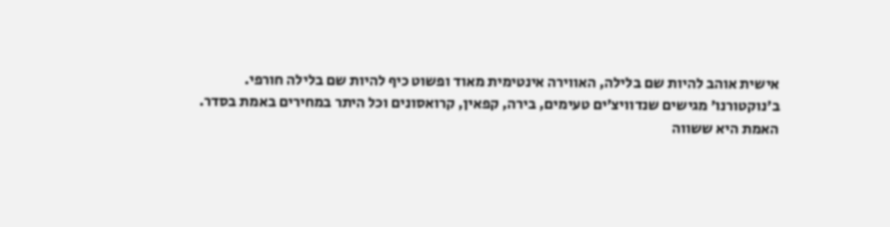אישית אוהב להיות שם בלילה, האווירה אינטימית מאוד ופשוט כיף להיות שם בלילה חורפי.
ב’נוקטורנו’ מגישים שנדוויצ’ים טעימים, בירה, קפאין, קרואסונים וכל היתר במחירים באמת בסדר.
האמת היא ששווה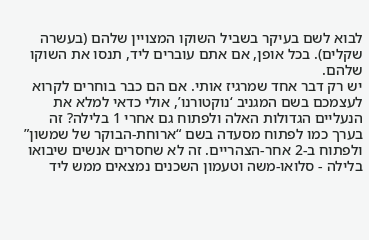לבוא לשם בעיקר בשביל השוקו המצויין שלהם (בעשרה שקלים). בכל אופן, אם אתם עוברים ליד, תנסו את השוקו שלהם.
יש רק דבר אחד שמרגיז אותי. אם הם כבר בוחרים לקרוא לעצמכם בשם המגניב ‘נוקטורנו’, אולי כדאי למלא את הנעליים הגדולות האלה ולפתוח גם אחרי 1 בלילה? זה בערך כמו לפתוח מסעדה בשם “ארוחת-הבוקר של שמשון” ולפתוח ב-2 אחר-הצהריים. זה לא שחסרים אנשים שיבואו בלילה - סלואו-משה וטעמון השכנים נמצאים ממש ליד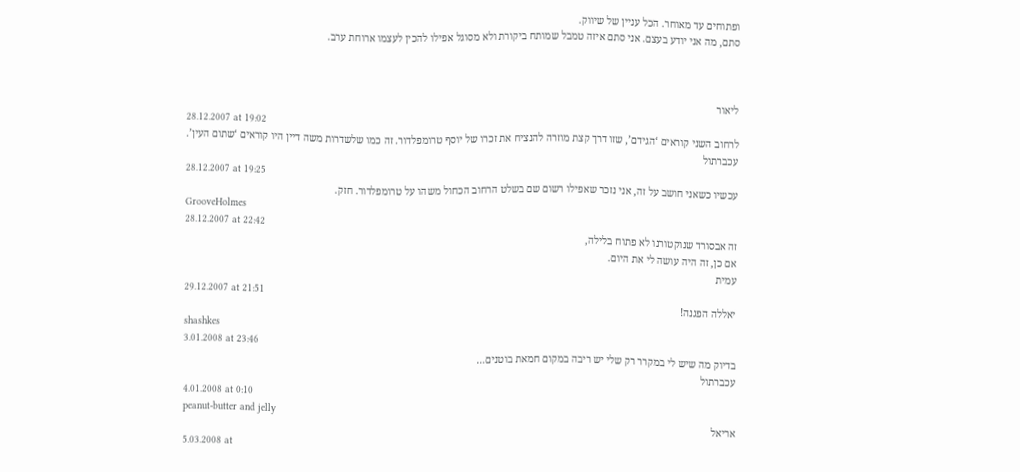ופתוחים עד מאוחר. הכל עניין של שיווק.
סתם, מה אני יודע בעצם. אני סתם איזה טמבל שמותח ביקורת ולא מסוגל אפילו להכין לעצמו ארוחת ערב.



ליאור
28.12.2007 at 19:02
לרחוב השני קוראים ‘הגידם’, שזו דרך קצת מוזרה להנציח את זכרו של יוסף טרומפלדור. זה כמו שלשדרות משה דיין היו קוראים ‘שתום העין’.
עכברתול
28.12.2007 at 19:25
עכשיו כשאני חושב על זה, אני נזכר שאפילו רשום שם בשלט הרחוב הכחול משהו על טרומפלדור. חזק.
GrooveHolmes
28.12.2007 at 22:42
זה אבסורד שנוקטורנו לא פתוח בלילה,
אם כן, זה היה עושה לי את היום.
עמית
29.12.2007 at 21:51
יאללה הפגנה!
shashkes
3.01.2008 at 23:46
בדיוק מה שיש לי במקרר רק שלי יש ריבה במקום חמאת בוטנים…
עכברתול
4.01.2008 at 0:10
peanut-butter and jelly
אריאל
5.03.2008 at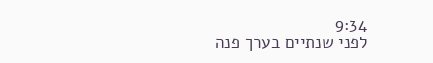9:34
לפני שנתיים בערך פנה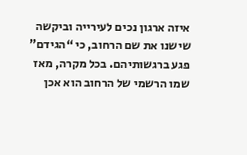איזה ארגון נכים לעירייה וביקשה שישנו את שם הרחוב, כי “הגידם” פגע ברגשותיהם. בכל מקרה, מאז שמו הרשמי של הרחוב הוא אכן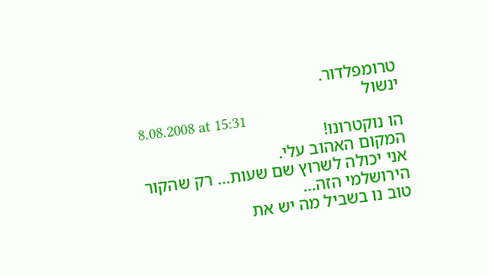טרומפלדור.
ינשול
8.08.2008 at 15:31
הו נוקטרונו!
המקום האהוב עלי.
אני יכולה לשרוץ שם שעות… רק שהקור הירושלמי הזה…
טוב נו בשביל מה יש את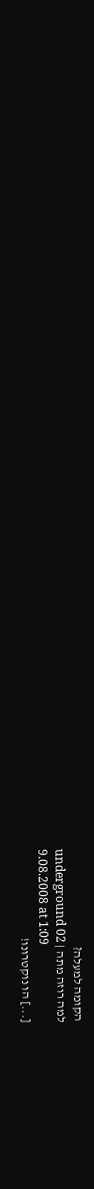הקומה למעלה?
למה רוזה מתה | underground 02
9.08.2008 at 1:09
[...] הו נוקטרונו!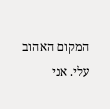המקום האהוב עלי. אני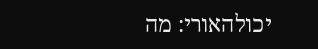יכולהאורי: מה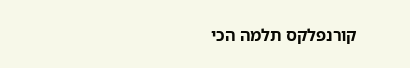קורנפלקס תלמה הכי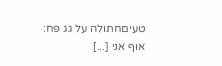טעיםחתולה על גג פח: אוף אני [...]